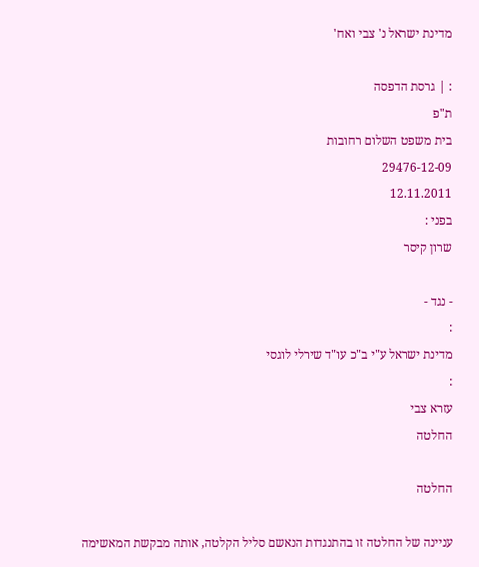מדינת ישראל נ' צבי ואח'

: | גרסת הדפסה
ת"פ
בית משפט השלום רחובות
29476-12-09
12.11.2011
בפני :
שרון קיסר

- נגד -
:
מדינת ישראל ע"י ב"כ עו"ד שירלי לוגסי
:
עזרא צבי
החלטה

החלטה

עניינה של החלטה זו בהתנגדות הנאשם סליל הקלטה, אותה מבקשת המאשימה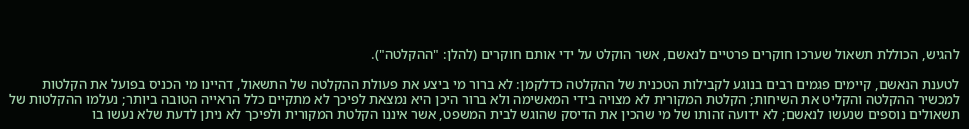להגיש, הכוללת תשאול שערכו חוקרים פרטיים לנאשם, אשר הוקלט על ידי אותם חוקרים (להלן: "ההקלטה").

לטענת הנאשם, קיימים פגמים רבים בנוגע לקבילות הטכנית של ההקלטה כדלקמן: לא ברור מי ביצע את פעולת ההקלטה של התשאול, דהיינו מי הכניס בפועל את הקלטות למכשיר ההקלטה והקליט את השיחות; הקלטת המקורית לא מצויה בידי המאשימה ולא ברור היכן היא נמצאת לפיכך לא מתקיים כלל הראייה הטובה ביותר; נעלמו ההקלטות של תשאולים נוספים שנעשו לנאשם; לא ידועה זהותו של מי שהכין את הדיסק שהוגש לבית המשפט, אשר איננו הקלטת המקורית ולפיכך לא ניתן לדעת שלא נעשו בו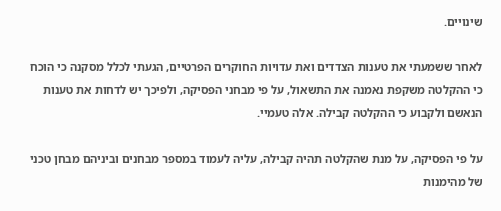שינויים.

לאחר ששמעתי את טענות הצדדים ואת עדויות החוקרים הפרטיים, הגעתי לכלל מסקנה כי הוכח כי ההקלטה משקפת נאמנה את התשאול, על פי מבחני הפסיקה, ולפיכך יש לדחות את טענות הנאשם ולקבוע כי ההקלטה קבילה. אלה טעמיי.

על פי הפסיקה, על מנת שהקלטה תהיה קבילה, עליה לעמוד במספר מבחנים וביניהם מבחן טכני של מהימנות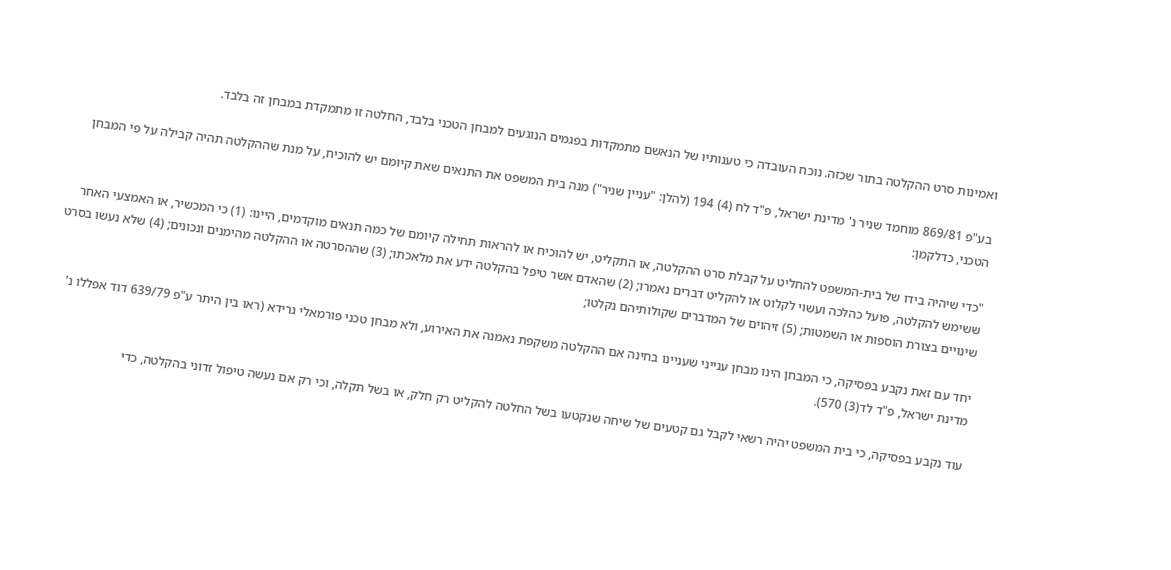ואמינות סרט ההקלטה בתור שכזה. נוכח העובדה כי טענותיו של הנאשם מתמקדות בפגמים הנוגעים למבחן הטכני בלבד, החלטה זו מתמקדת במבחן זה בלבד.

בע"פ 869/81 מוחמד שניר נ' מדינת ישראל, פ"ד לח (4) 194 (להלן: "עניין שניר") מנה בית המשפט את התנאים שאת קיומם יש להוכיח, על מנת שההקלטה תהיה קבילה על פי המבחן הטכני, כדלקמן:

"כדי שיהיה בידו של בית-המשפט להחליט על קבלת סרט ההקלטה, או התקליט, יש להוכיח או להראות תחילה קיומם של כמה תנאים מוקדמים, היינו: (1) כי המכשיר, או האמצעי האחר ששימש להקלטה, פועל כהלכה ועשוי לקלוט או להקליט דברים נאמרו; (2) שהאדם אשר טיפל בהקלטה ידע את מלאכתו; (3) שההסרטה או ההקלטה מהימנים ונכונים; (4) שלא נעשו בסרט שינויים בצורת הוספות או השמטות; (5) זיהוים של המדברים שקולותיהם נקלטו;

יחד עם זאת נקבע בפסיקה, כי המבחן הינו מבחן ענייני שעניינו בחינה אם ההקלטה משקפת נאמנה את האירוע, ולא מבחן טכני פורמאלי גרידא (ראו בין היתר ע"פ 639/79 דוד אפללו נ' מדינת ישראל, פ"ד לד(3) 570).

עוד נקבע בפסיקה, כי בית המשפט יהיה רשאי לקבל גם קטעים של שיחה שנקטעו בשל החלטה להקליט רק חלק, או בשל תקלה, וכי רק אם נעשה טיפול זדוני בהקלטה, כדי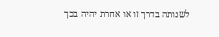לשנותה בדרך זו או אחרת יהיה בכך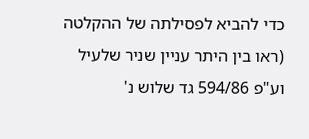כדי להביא לפסילתה של ההקלטה (ראו בין היתר עניין שניר שלעיל וע"פ 594/86 גד שלוש נ'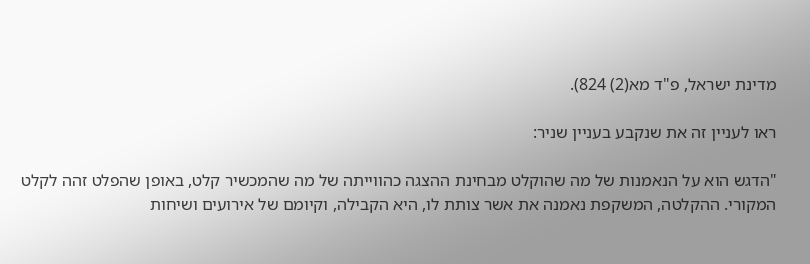מדינת ישראל, פ"ד מא(2) 824).

ראו לעניין זה את שנקבע בעניין שניר:

"הדגש הוא על הנאמנות של מה שהוקלט מבחינת ההצגה כהווייתה של מה שהמכשיר קלט, באופן שהפלט זהה לקלט המקורי. ההקלטה, המשקפת נאמנה את אשר צותת לו, היא הקבילה, וקיומם של אירועים ושיחות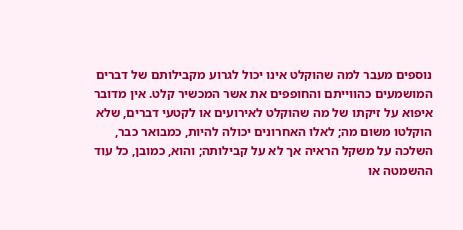נוספים מעבר למה שהוקלט אינו יכול לגרוע מקבילותם של דברים המושמעים כהווייתם והחופפים את אשר המכשיר קלט. אין מדובר איפוא על זיקתו של מה שהוקלט לאירועים או לקטעי דברים, שלא הוקלטו משום מה; לאלו האחרונים יכולה להיות, כמבואר כבר, השלכה על משקל הראיה אך לא על קבילותה; והוא, כמובן, כל עוד ההשמטה או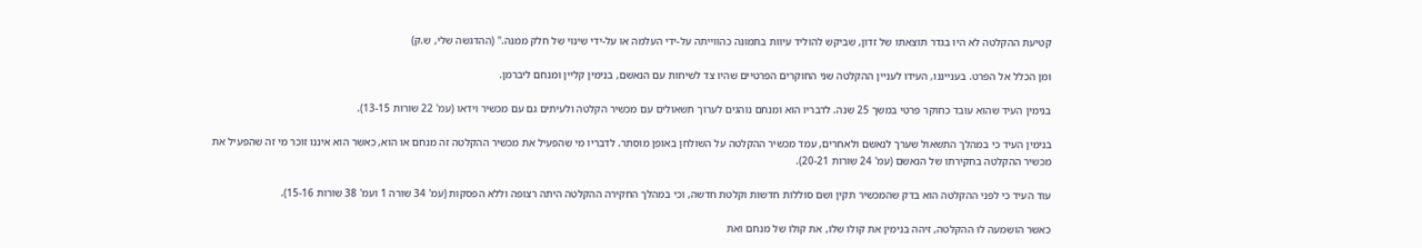קטיעת ההקלטה לא היו בגדר תוצאתו של זדון, שביקש להוליד עיוות בתמונה כהווייתה על-ידי העלמה או על-ידי שינוי של חלק ממנה." (ההדגשה שלי, ש.ק)

ומן הכלל אל הפרט. בענייננו, העידו לעניין ההקלטה שני החוקרים הפרטיים שהיו צד לשיחות עם הנאשם, בנימין קליין ומנחם ליברמן.

בנימין העיד שהוא עובד כחוקר פרטי במשך 25 שנה. לדבריו הוא ומנחם נוהגים לערוך תשאולים עם מכשיר הקלטה ולעיתים גם עם מכשיר וידאו (עמ' 22 שורות 13-15).

בנימין העיד כי במהלך התשאול שערך לנאשם ולאחרים, עמד מכשיר ההקלטה על השולחן באופן מוסתר. לדבריו מי שהפעיל את מכשיר ההקלטה זה מנחם או הוא, כאשר הוא איננו זוכר מי זה שהפעיל את מכשיר ההקלטה בחקירתו של הנאשם (עמ' 24 שורות 20-21).

עוד העיד כי לפני ההקלטה הוא בדק שהמכשיר תקין ושם סוללות חדשות וקלטת חדשה, וכי במהלך החקירה ההקלטה היתה רצופה וללא הפסקות (עמ' 34 שורה 1 ועמ' 38 שורות 15-16).

כאשר הושמעה לו ההקלטה, זיהה בנימין את קולו שלו, את קולו של מנחם ואת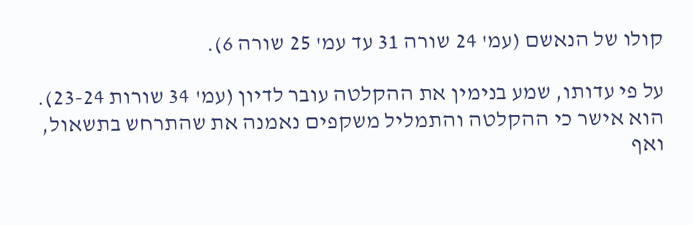קולו של הנאשם (עמ' 24 שורה 31 עד עמ' 25 שורה 6).

על פי עדותו, שמע בנימין את ההקלטה עובר לדיון (עמ' 34 שורות 23-24). הוא אישר כי ההקלטה והתמליל משקפים נאמנה את שהתרחש בתשאול, ואף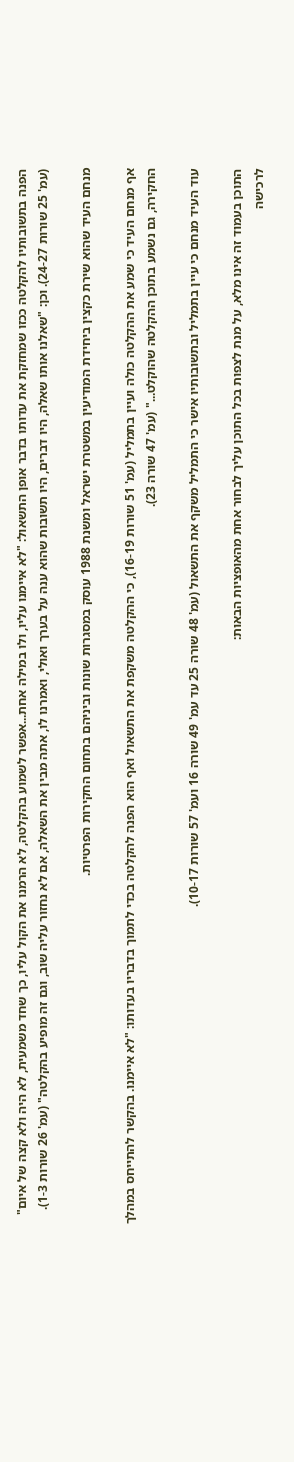הפנה בתשובותיו להקלטה ככזו שמחזקת את עדותו בדבר אופן התשאול: "לא איימנו עליו, ולו במילה אחת...אפשר לשמוע בהקלטה, לא הרמנו את הקול עליו, כך שחד משמעית, לא היה ולא קצה של איום" (עמ' 25 שורות 24-27). וכן: "שאלנו אותו שאלה, היו דברים, היו תשובות שהוא ענה על בערך ואולי, ואמרנו לו, אתה מבין את השאלה, אם לא נחזור עליה שוב, וגם זה מופיע בהקלטה" (עמ' 26 שורות 1-3).

מנחם העיד שהוא שירת כקצין ביחידת המודיעין במשטרת ישראל ומשנת 1988 עוסק במסגרות שונות וביניהם בתחום החקירות הפרטיות.

אף מנחם העיד כי שמע את ההקלטה כולה ועיין בתמליל (עמ' 51 שורות 16-19), כי ההקלטה משקפת את התשאול ואף הוא הפנה להקלטה בכדי לתמוך בדבריו בעדותו: "לא איימנו. בהקשר להתייחס במהלך החקירה, גם נשמע בתוכן ההקלטה שהוקלט..." (עמ' 47 שורה 23).

עוד העיד מנחם כי עיין בתמליל ובתשובותיו אישר כי התמליל משקף את התשאול (עמ' 48 שורה 25 עד עמ' 49 שורה 16 ועמ' 57 שורות 10-17).

התוכן בעמוד זה אינו מלא, על מנת לצפות בכל התוכן עליך לבחור אחת מהאופציות הבאות:
לרכישה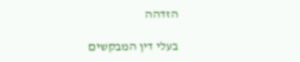הזדהה

בעלי דין המבקשים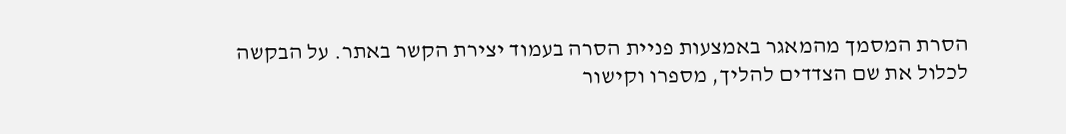הסרת המסמך מהמאגר באמצעות פניית הסרה בעמוד יצירת הקשר באתר. על הבקשה לכלול את שם הצדדים להליך, מספרו וקישור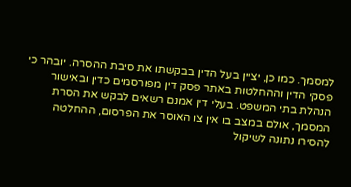למסמך. כמו כן, יציין בעל הדין בבקשתו את סיבת ההסרה. יובהר כי פסקי הדין וההחלטות באתר פסק דין מפורסמים כדין ובאישור הנהלת בתי המשפט. בעלי דין אמנם רשאים לבקש את הסרת המסמך, אולם במצב בו אין צו האוסר את הפרסום, ההחלטה להסירו נתונה לשיקול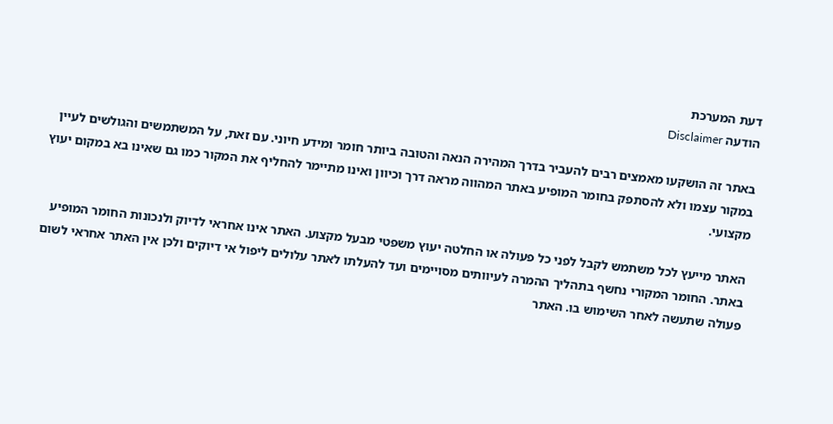דעת המערכת
הודעה Disclaimer

באתר זה הושקעו מאמצים רבים להעביר בדרך המהירה הנאה והטובה ביותר חומר ומידע חיוני. עם זאת, על המשתמשים והגולשים לעיין במקור עצמו ולא להסתפק בחומר המופיע באתר המהווה מראה דרך וכיוון ואינו מתיימר להחליף את המקור כמו גם שאינו בא במקום יעוץ מקצועי.

האתר מייעץ לכל משתמש לקבל לפני כל פעולה או החלטה יעוץ משפטי מבעל מקצוע. האתר אינו אחראי לדיוק ולנכונות החומר המופיע באתר. החומר המקורי נחשף בתהליך ההמרה לעיוותים מסויימים ועד להעלתו לאתר עלולים ליפול אי דיוקים ולכן אין האתר אחראי לשום פעולה שתעשה לאחר השימוש בו. האתר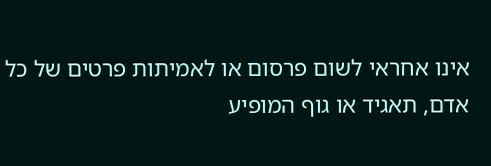אינו אחראי לשום פרסום או לאמיתות פרטים של כל אדם, תאגיד או גוף המופיע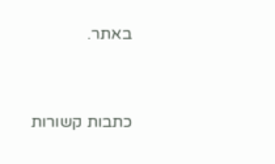באתר.




כתבות קשורות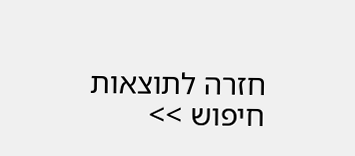חזרה לתוצאות חיפוש >>